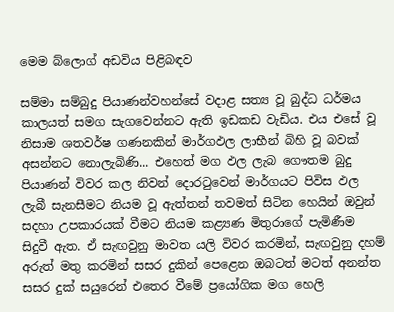මෙම බ්ලොග් අඩවිය පිළිබඳව

සම්මා සම්බුදු පියාණන්වහන්සේ වදාළ සත්‍ය වූ බුද්ධ ධර්මය කාලයත් සමග සැගවෙන්නට ඇති ඉඩකඩ වැඩිය. එය ‍එසේ වූ නිසාම ශතවර්ෂ ගණනකින් මාර්ගඵල ලාභීන් බිහි වූ බවක් අසන්නට නොලැබිණි... එහෙත් මග ඵල ලැබ ගෞතම බුදු පියාණන් විවර කල නිවන් දොරටුවෙන් මාර්ගයට පිවිස ඵල ලැබී සැනසීමට නියම වූ ඇත්තන් තවමත් සිටින හෙයින් ඔවුන් සදහා උපකාරයක් වීමට නියම කළ්‍යණ මිතුරාගේ පැමිණීම සිදුවී ඇත. ඒ සැඟවුනු මාවත යලි විවර කරමින්, සැඟවුනු දහම් අරුත් මතු කරමින් සසර දුකින් පෙළෙන ඔබටත් මටත් අනන්ත සසර දුක් සයුරෙන් එතෙර වීමේ ප්‍රයෝගික මග හෙලි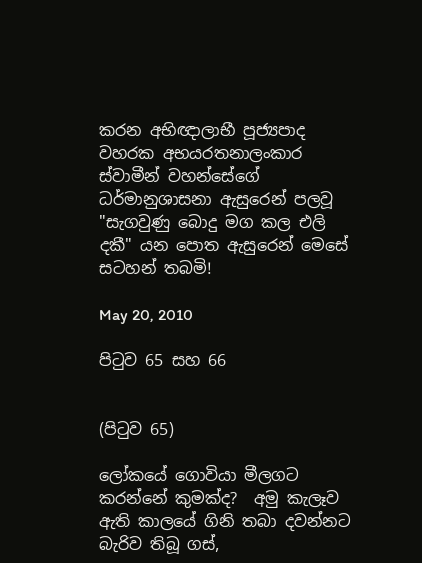කරන අභිඥාලාභී පූජ්‍යපාද වහරක අභයරතනාලංකාර ස්වාමීන් වහන්සේගේ ධර්මානුශාසනා ඇසුරෙන් පලවූ "සැගවුණු බොදු මග කල එලි දකී" යන පොත ඇසුරෙන් මෙසේ සටහන් තබමි!

May 20, 2010

පිටුව 65 සහ 66


(පිටුව 65)

ලෝකයේ ගොවියා මීලගට කරන්නේ කුමක්ද?  අමු කැලෑව ඇති කාලයේ ගිනි තබා දවන්නට බැරිව තිබූ ගස්,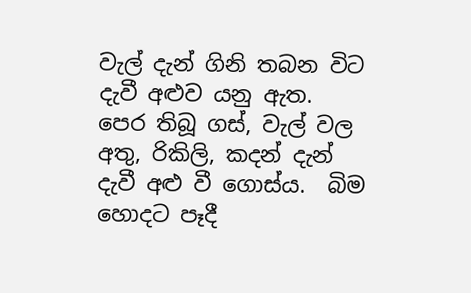වැල් දැන් ගිනි තබන විට දැවී අළුව යනු ඇත.  පෙර තිබූ ගස්, වැල් වල අතු, රිකිලි, කදන් දැන් දැවී අළු වී ගොස්ය.  බිම හොදට පෑදී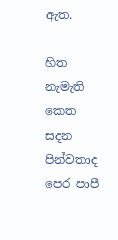ඇත.

හිත නැමැති කෙත සදන පින්වතාද පෙර පාපී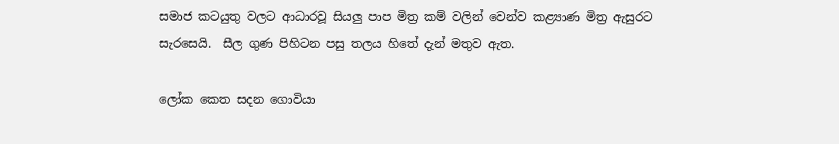සමාජ කටයුතු වලට ආධාරවූ සියලු පාප මිත්‍ර කම් වලින් වෙන්ව කළ්‍යාණ මිත්‍ර ඇසුරට සැරසෙයි.  සීල ගුණ පිහිටන පසු තලය හිතේ දැන් මතුව ඇත.

ලෝක කෙත සදන ගොවියා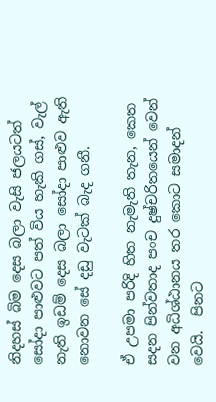නිදහස් බිම දෙස බලා වැසි ජලයටත් සෝදා පාළුවට පත් විය හැකි ගස්, වැල් නැති ඉඩම් දෙස බලා‍ සෝදා පාළුව ඇති නොවන සේ දඩු වැටක් බැද ගනී.

ඒ උපමා පරිදි හිත නැමැති තැන, කෙත සදන පින්වතාද පංච දුෂ්චරිතයෙන් වෙන් වන අධිශ්ඨානය තර කොට සමාදන් වෙයි.  පිනට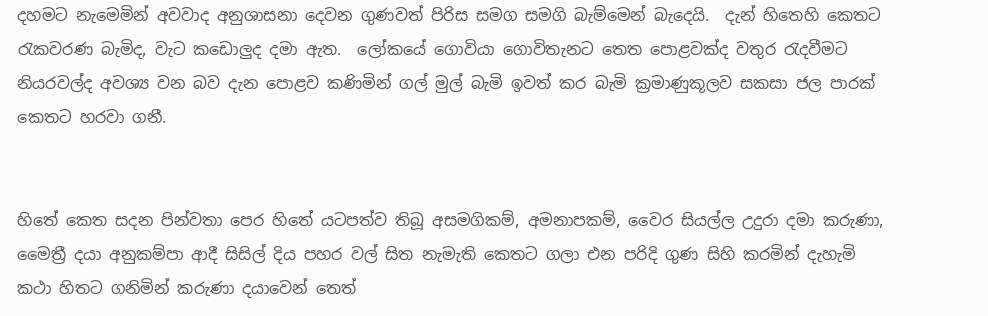දහමට නැමෙමින් අවවාද අනුශාසනා දෙවන ගුණවත් පිරිස සමග සමගි බැම්මෙන් බැදෙයි.  දැන් හිතෙහි කෙතට රැකවරණ බැමිද, වැට කඩොලුද දමා ඇත.  ලෝකයේ ගොවියා ගොවිතැනට තෙත පොළවක්ද වතුර රැදවීමට නියරවල්ද අවශ්‍ය වන බව දැන පොළ‍ව කණිමින් ගල් මුල් බැමි ඉවත් කර බැමි ක්‍රමාණුකූලව සකසා ජල පාරක් කෙතට හරවා ගනී.


හිතේ කෙත සදන පින්වතා පෙර හිතේ යටපත්ව තිබූ අසමගිකම්, අමනාපකම්, වෛර සියල්ල උදුරා දමා කරුණා, මෛත්‍රී දයා අනුකම්පා ආදී සිසිල් දිය පහර වල් සිත නැමැති කෙතට ගලා එන පරිදි ගුණ සිහි කරමින් දැහැමි කථා හිතට ගනිමින් කරුණා දයාවෙන් තෙත්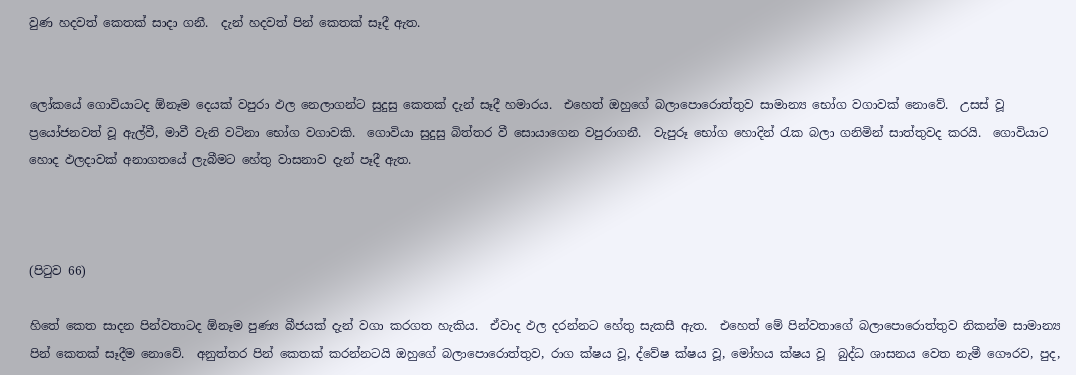වුණ හදවත් කෙතක් සාදා ගනී.  දැන් හදවත් පින් කෙතක් සෑදී ඇත.


ලෝකයේ ගොවියාටද ඕනෑම දෙයක් වපුරා ඵල නෙලාගන්ට සුදුසු කෙතක් දැන් සෑදී හමාරය.  එහෙත් ඔහුගේ බලාපොරොත්තුව සාමාන්‍ය භෝග වගාවක් නොවේ.  උසස් වූ ප්‍රයෝජනවත් වූ ඇල්වී, මාවී වැනි වටිනා භෝග වගාවකි.  ගොවියා සුදුසු බිත්තර වී සොයාගෙන වපුරාගනී.  වැපුරූ භෝග හොදින් රැක බලා‍ ගනිමින් සාත්තුවද කරයි.  ගොවියාට හොද ඵලදාවක් අනාගතයේ ලැබීමට හේතු වාසනාව දැන් පෑදී ඇත.



(පිටුව 66)

හිතේ කෙත සාදන පින්වතාටද ඕනෑම පුණ්‍ය බීජයක් දැන් වගා කරගත හැකිය.  ඒවාද ඵල දරන්නට හේතු සැකසී ඇත.  එහෙත් මේ පින්වතාගේ බල‍ාපොරොත්තුව නිකන්ම සාමාන්‍ය පින් කෙතක් සෑදීම නොවේ.  අනුත්තර පින් කෙතක් කරන්නටයි ඔහුගේ බලාපොරොත්තුව, රාග ක්ෂය වූ, ද්වේෂ ක්ෂය වූ, මෝහය ක්ෂය වූ  බුද්ධ ශාසනය වෙත නැමී ගෞරව, පුද,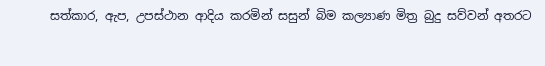සත්කාර, ඇප, උපස්ථාන ආදිය කරමින් සසුන් බිම කල්‍යාණ මිත්‍ර බුදු සව්වන් අතරට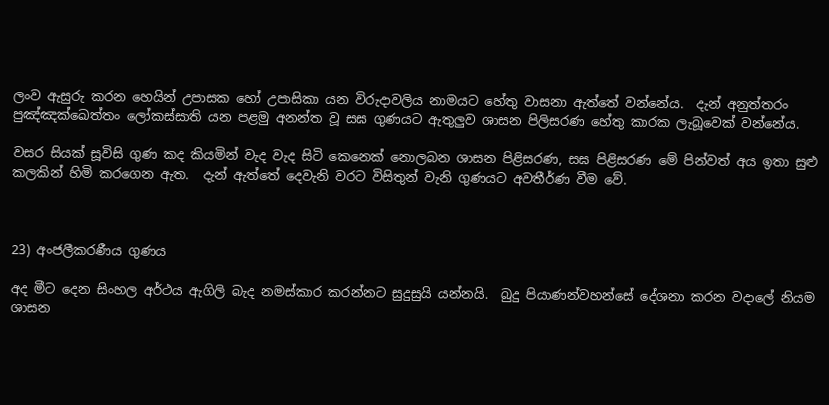ලංව ඇසුරු කරන හෙයින් ‍උපාසක හෝ උපාසිකා යන විරුදාවලිය නාමයට හේතු වාසනා ඇත්තේ වන්නේය.  දැන් අනුත්තරං පුඤ්ඤක්ඛෙත්තං ලෝකස්සාති ‍යන පළමු අනන්ත වූ සඝ ගුණයට ඇතුලුව ශාසන පිලිසරණ හේතු කාරක ලැබූවෙක් වන්නේය.

වසර සියක් සූවිසි ගුණ කද කියමින් වැද වැද සිටි ‍කෙනෙක් නොලබන ශාසන පිළිසරණ, සඝ පිළිසරණ මේ පින්වත් අය ඉතා සුළු කලකින් හිමි කරගෙන ඇත.  දැන් ඇත්තේ දෙවැනි වරට විසිතුන් වැනි ගුණයට අවතීර්ණ වීම වේ.



23) අංජලීකරණීය ගුණය

අද මීට දෙන සිංහල අර්ථය ඇගිලි බැද නමස්කාර කරන්නට සුදුසුයි යන්නයි.  බුදු පියාණන්වහන්සේ දේශනා කරන වදාලේ නියම ශාසන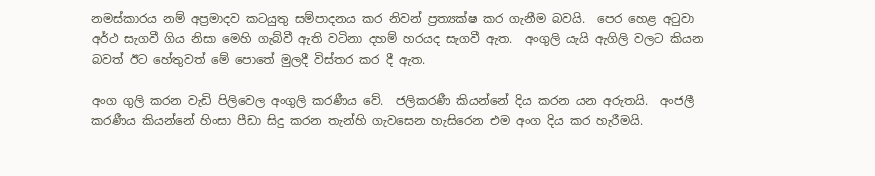නමස්කාරය නම් අප්‍රමාදව කටයුතු සම්පාදනය කර නිවන් ප්‍රත්‍යක්ෂ කර ගැනීම බවයි.  පෙර හෙළ අටුවා අර්ථ සැගවී ගිය නිසා මෙහි ගැබ්වී ඇති වටිනා දහම් හරයද සැගවී ඇත.  අංගුලි යැයි ඇගිලි වලට කියන බවත් ඊට හේතුවත් මේ ‍පොතේ මුලදී විස්තර කර දී ඇත.

අංග ගුලි කරන වැඩි පිලිවෙල අංගුලි කරණීය වේ.  ජලිකරණී කියන්නේ දිය කරන යන අරුතයි.  අංජලී කරණීය කියන්නේ හිංසා පීඩා සිදු කරන තැන්හි ගැවසෙන හැසිරෙන එම අංග දිය කර හැරීමයි.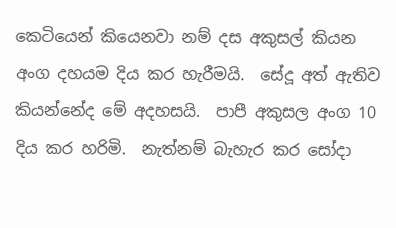කෙටියෙන් කියෙනවා නම් දස අකුසල් කියන අංග දහයම දිය කර හැරීමයි.  සේදූ අත් ඇතිව කියන්නේද මේ අදහසයි.  පාපී අකුසල අංග 10 දිය කර හරිමි.  නැත්නම් බැහැර කර සෝදා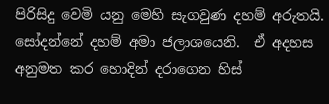පිරිසිදු වෙමි යනු මෙහි සැගවුණ දහම් අරුතයි.  සෝදන්නේ දහම් අමා ජලාශයෙනි.  ඒ අදහස අනුමත කර හොදින් දරාගෙන හිස්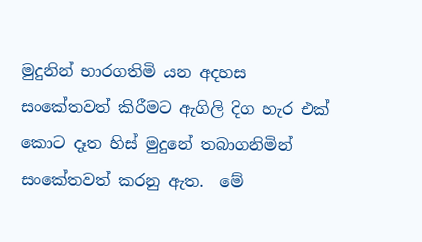මුදුනින් භාරගතිමි යන අදහස සංකේතවත් කිරීමට ඇගිලි දිග හැර එක් කොට දෑත හිස් මුදුනේ තබාගනිමින් සංකේතවත් කරනු ඇත.  මේ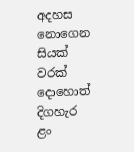අදහස නොගෙන සියක් වරක් දොහොත් දිගහැර ළං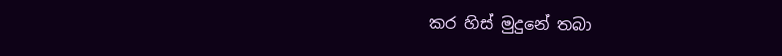කර හිස් මුදුනේ තබා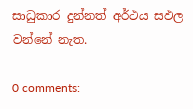සාධුකාර දුන්නත් අර්ථය සඵල වන්නේ නැත.

0 comments: